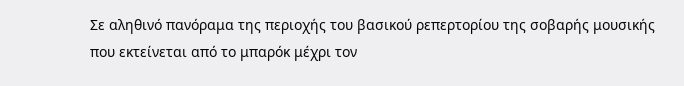Σε αληθινό πανόραμα της περιοχής του βασικού ρεπερτορίου της σοβαρής μουσικής που εκτείνεται από το μπαρόκ μέχρι τον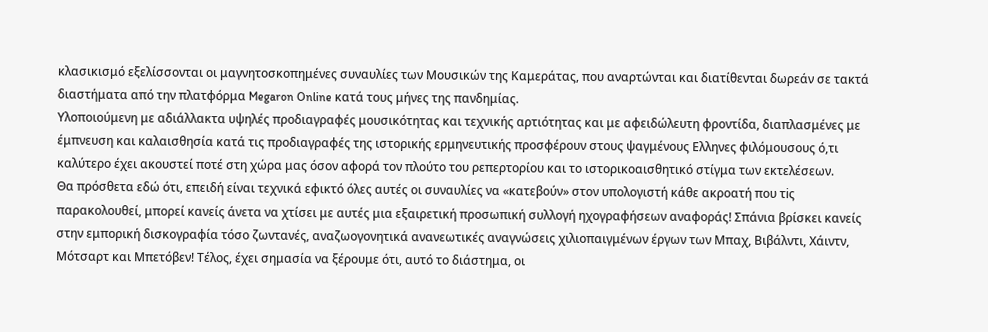κλασικισμό εξελίσσονται οι μαγνητοσκοπημένες συναυλίες των Μουσικών της Καμεράτας, που αναρτώνται και διατίθενται δωρεάν σε τακτά διαστήματα από την πλατφόρμα Megaron Online κατά τους μήνες της πανδημίας.
Υλοποιούμενη με αδιάλλακτα υψηλές προδιαγραφές μουσικότητας και τεχνικής αρτιότητας και με αφειδώλευτη φροντίδα, διαπλασμένες με έμπνευση και καλαισθησία κατά τις προδιαγραφές της ιστορικής ερμηνευτικής προσφέρουν στους ψαγμένους Ελληνες φιλόμουσους ό,τι καλύτερο έχει ακουστεί ποτέ στη χώρα μας όσον αφορά τον πλούτο του ρεπερτορίου και το ιστορικοαισθητικό στίγμα των εκτελέσεων.
Θα πρόσθετα εδώ ότι, επειδή είναι τεχνικά εφικτό όλες αυτές οι συναυλίες να «κατεβούν» στον υπολογιστή κάθε ακροατή που τiς παρακολουθεί, μπορεί κανείς άνετα να χτίσει με αυτές μια εξαιρετική προσωπική συλλογή ηχογραφήσεων αναφοράς! Σπάνια βρίσκει κανείς στην εμπορική δισκογραφία τόσο ζωντανές, αναζωογονητικά ανανεωτικές αναγνώσεις χιλιοπαιγμένων έργων των Μπαχ, Βιβάλντι, Χάιντν, Μότσαρτ και Μπετόβεν! Τέλος, έχει σημασία να ξέρουμε ότι, αυτό το διάστημα, οι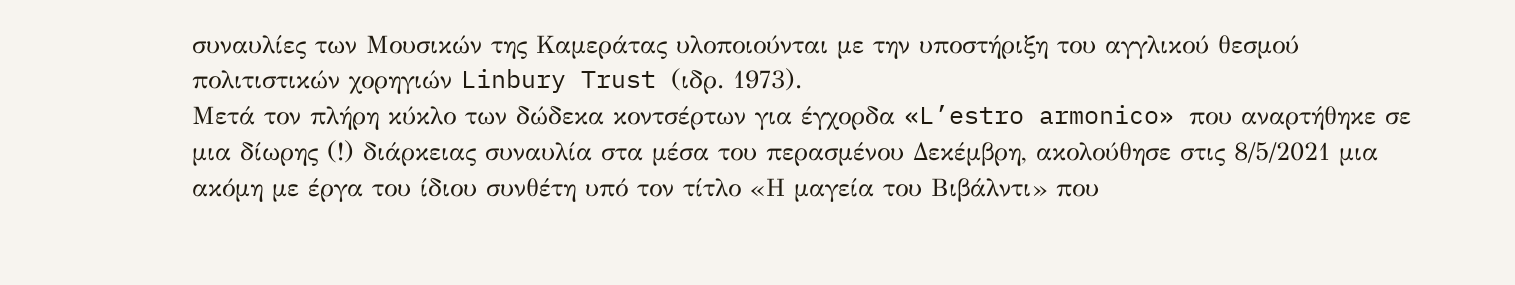συναυλίες των Μουσικών της Καμεράτας υλοποιούνται με την υποστήριξη του αγγλικού θεσμού πολιτιστικών χορηγιών Linbury Trust (ιδρ. 1973).
Μετά τον πλήρη κύκλο των δώδεκα κοντσέρτων για έγχορδα «L’estro armonico» που αναρτήθηκε σε μια δίωρης (!) διάρκειας συναυλία στα μέσα του περασμένου Δεκέμβρη, ακολούθησε στις 8/5/2021 μια ακόμη με έργα του ίδιου συνθέτη υπό τον τίτλο «Η μαγεία του Βιβάλντι» που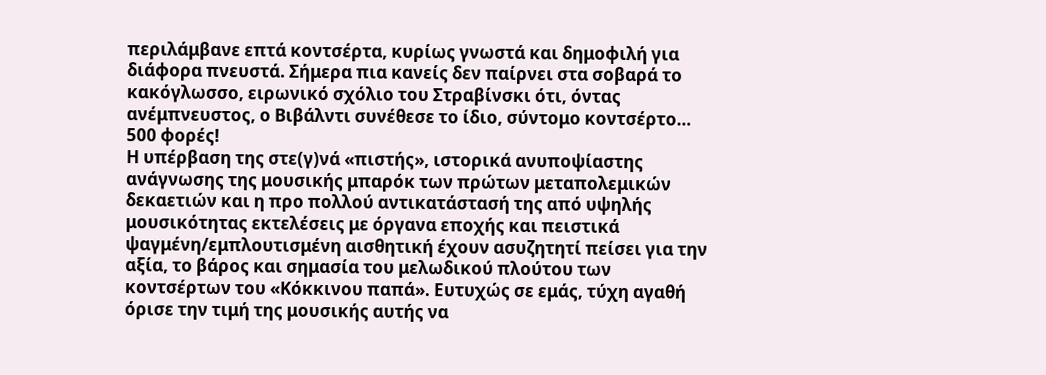περιλάμβανε επτά κοντσέρτα, κυρίως γνωστά και δημοφιλή για διάφορα πνευστά. Σήμερα πια κανείς δεν παίρνει στα σοβαρά το κακόγλωσσο, ειρωνικό σχόλιο του Στραβίνσκι ότι, όντας ανέμπνευστος, ο Βιβάλντι συνέθεσε το ίδιο, σύντομο κοντσέρτο… 500 φορές!
Η υπέρβαση της στε(γ)νά «πιστής», ιστορικά ανυποψίαστης ανάγνωσης της μουσικής μπαρόκ των πρώτων μεταπολεμικών δεκαετιών και η προ πολλού αντικατάστασή της από υψηλής μουσικότητας εκτελέσεις με όργανα εποχής και πειστικά ψαγμένη/εμπλουτισμένη αισθητική έχουν ασυζητητί πείσει για την αξία, το βάρος και σημασία του μελωδικού πλούτου των κοντσέρτων του «Κόκκινου παπά». Ευτυχώς σε εμάς, τύχη αγαθή όρισε την τιμή της μουσικής αυτής να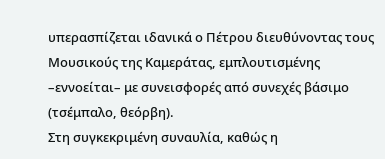υπερασπίζεται ιδανικά ο Πέτρου διευθύνοντας τους Μουσικούς της Καμεράτας, εμπλουτισμένης –εννοείται– με συνεισφορές από συνεχές βάσιμο (τσέμπαλο, θεόρβη).
Στη συγκεκριμένη συναυλία, καθώς η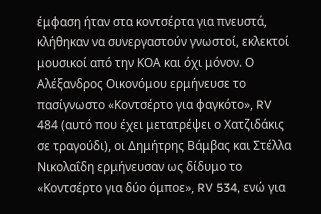έμφαση ήταν στα κοντσέρτα για πνευστά, κλήθηκαν να συνεργαστούν γνωστοί, εκλεκτοί μουσικοί από την ΚΟΑ και όχι μόνον. Ο Αλέξανδρος Οικονόμου ερμήνευσε το πασίγνωστο «Κοντσέρτο για φαγκότο», RV 484 (αυτό που έχει μετατρέψει ο Χατζιδάκις σε τραγούδι), οι Δημήτρης Βάμβας και Στέλλα Νικολαΐδη ερμήνευσαν ως δίδυμο το «Κοντσέρτο για δύο όμποε», RV 534, ενώ για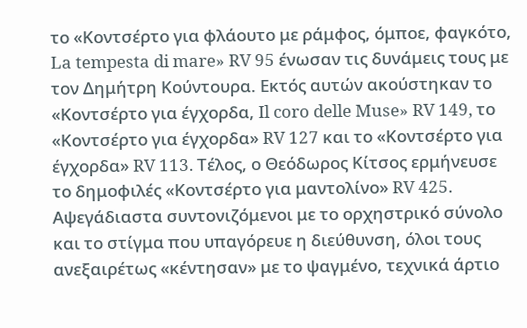το «Κοντσέρτο για φλάουτο με ράμφος, όμποε, φαγκότο, La tempesta di mare» RV 95 ένωσαν τις δυνάμεις τους με τον Δημήτρη Κούντουρα. Εκτός αυτών ακούστηκαν το «Κοντσέρτο για έγχορδα, Il coro delle Muse» RV 149, το «Κοντσέρτο για έγχορδα» RV 127 και το «Κοντσέρτο για έγχορδα» RV 113. Τέλος, ο Θεόδωρος Κίτσος ερμήνευσε το δημοφιλές «Κοντσέρτο για μαντολίνο» RV 425. Αψεγάδιαστα συντονιζόμενοι με το ορχηστρικό σύνολο και το στίγμα που υπαγόρευε η διεύθυνση, όλοι τους ανεξαιρέτως «κέντησαν» με το ψαγμένο, τεχνικά άρτιο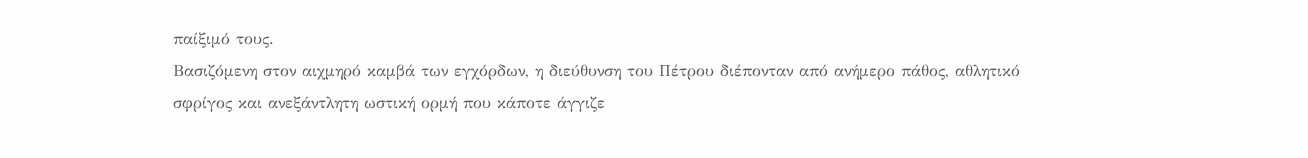παίξιμό τους.
Βασιζόμενη στον αιχμηρό καμβά των εγχόρδων, η διεύθυνση του Πέτρου διέπονταν από ανήμερο πάθος, αθλητικό σφρίγος και ανεξάντλητη ωστική ορμή που κάποτε άγγιζε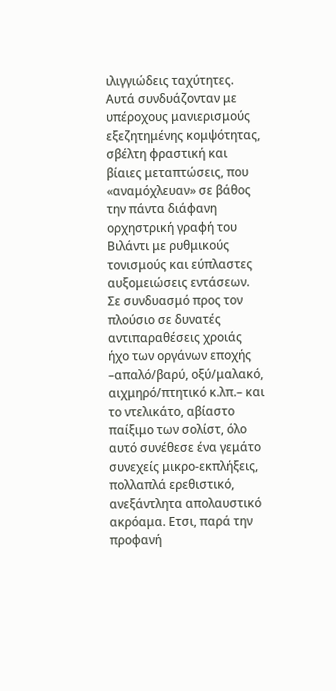ιλιγγιώδεις ταχύτητες. Αυτά συνδυάζονταν με υπέροχους μανιερισμούς εξεζητημένης κομψότητας, σβέλτη φραστική και βίαιες μεταπτώσεις, που «αναμόχλευαν» σε βάθος την πάντα διάφανη ορχηστρική γραφή του Βιλάντι με ρυθμικούς τονισμούς και εύπλαστες αυξομειώσεις εντάσεων.
Σε συνδυασμό προς τον πλούσιο σε δυνατές αντιπαραθέσεις χροιάς ήχο των οργάνων εποχής –απαλό/βαρύ, οξύ/μαλακό, αιχμηρό/πτητικό κ.λπ.– και το ντελικάτο, αβίαστο παίξιμο των σολίστ, όλο αυτό συνέθεσε ένα γεμάτο συνεχείς μικρο-εκπλήξεις, πολλαπλά ερεθιστικό, ανεξάντλητα απολαυστικό ακρόαμα. Ετσι, παρά την προφανή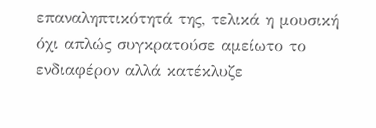επαναληπτικότητά της, τελικά η μουσική όχι απλώς συγκρατούσε αμείωτο το ενδιαφέρον αλλά κατέκλυζε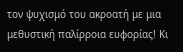τον ψυχισμό του ακροατή με μια μεθυστική παλίρροια ευφορίας! Κι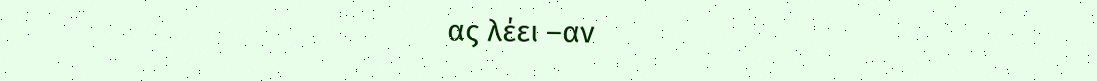ας λέει –αν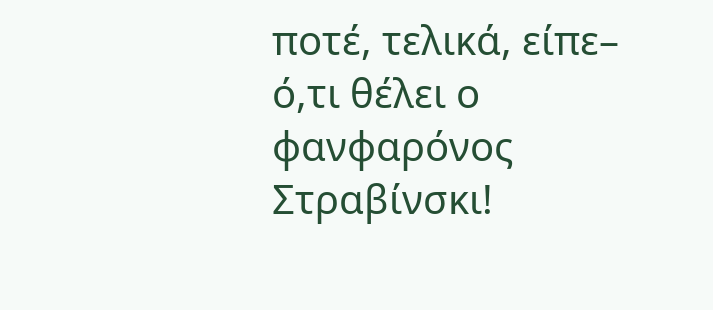ποτέ, τελικά, είπε– ό,τι θέλει ο φανφαρόνος Στραβίνσκι!